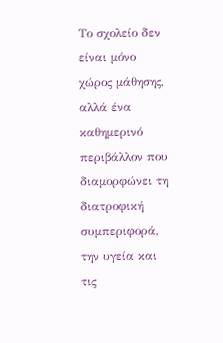Το σχολείο δεν είναι μόνο χώρος μάθησης, αλλά ένα καθημερινό περιβάλλον που διαμορφώνει τη διατροφική συμπεριφορά, την υγεία και τις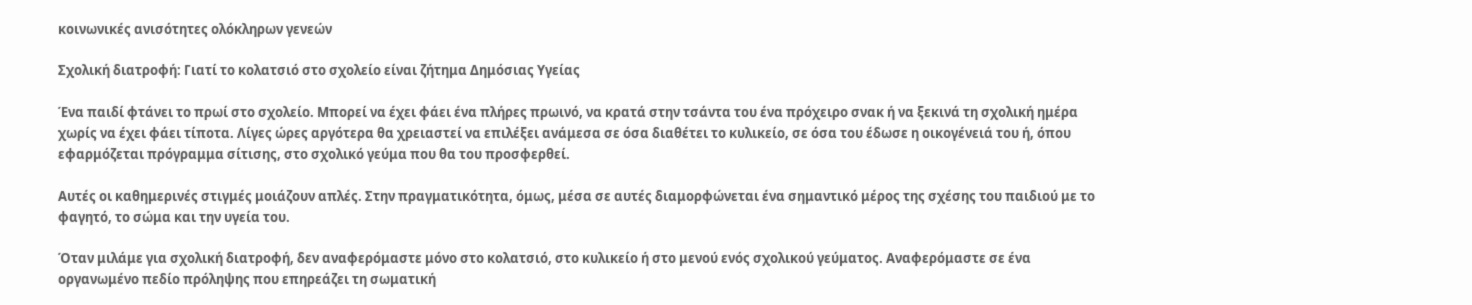κοινωνικές ανισότητες ολόκληρων γενεών

Σχολική διατροφή: Γιατί το κολατσιό στο σχολείο είναι ζήτημα Δημόσιας Υγείας

Ένα παιδί φτάνει το πρωί στο σχολείο. Μπορεί να έχει φάει ένα πλήρες πρωινό, να κρατά στην τσάντα του ένα πρόχειρο σνακ ή να ξεκινά τη σχολική ημέρα χωρίς να έχει φάει τίποτα. Λίγες ώρες αργότερα θα χρειαστεί να επιλέξει ανάμεσα σε όσα διαθέτει το κυλικείο, σε όσα του έδωσε η οικογένειά του ή, όπου εφαρμόζεται πρόγραμμα σίτισης, στο σχολικό γεύμα που θα του προσφερθεί.

Αυτές οι καθημερινές στιγμές μοιάζουν απλές. Στην πραγματικότητα, όμως, μέσα σε αυτές διαμορφώνεται ένα σημαντικό μέρος της σχέσης του παιδιού με το φαγητό, το σώμα και την υγεία του.

Όταν μιλάμε για σχολική διατροφή, δεν αναφερόμαστε μόνο στο κολατσιό, στο κυλικείο ή στο μενού ενός σχολικού γεύματος. Αναφερόμαστε σε ένα οργανωμένο πεδίο πρόληψης που επηρεάζει τη σωματική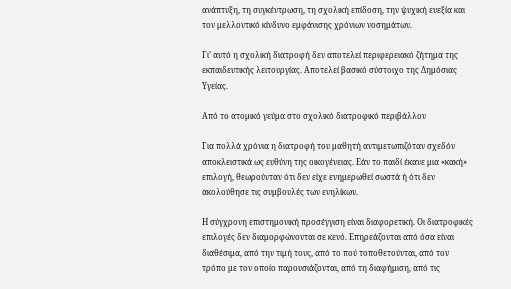ανάπτυξη, τη συγκέντρωση, τη σχολική επίδοση, την ψυχική ευεξία και τον μελλοντικό κίνδυνο εμφάνισης χρόνιων νοσημάτων.

Γι’ αυτό η σχολική διατροφή δεν αποτελεί περιφερειακό ζήτημα της εκπαιδευτικής λειτουργίας. Αποτελεί βασικό σύστοιχο της Δημόσιας Υγείας.

Από το ατομικό γεύμα στο σχολικό διατροφικό περιβάλλον

Για πολλά χρόνια η διατροφή του μαθητή αντιμετωπιζόταν σχεδόν αποκλειστικά ως ευθύνη της οικογένειας. Εάν το παιδί έκανε μια «κακή» επιλογή, θεωρούνταν ότι δεν είχε ενημερωθεί σωστά ή ότι δεν ακολούθησε τις συμβουλές των ενηλίκων.

Η σύγχρονη επιστημονική προσέγγιση είναι διαφορετική. Οι διατροφικές επιλογές δεν διαμορφώνονται σε κενό. Επηρεάζονται από όσα είναι διαθέσιμα, από την τιμή τους, από το πού τοποθετούνται, από τον τρόπο με τον οποίο παρουσιάζονται, από τη διαφήμιση, από τις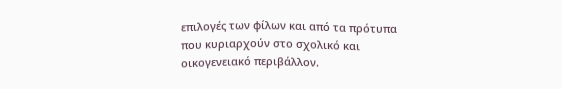επιλογές των φίλων και από τα πρότυπα που κυριαρχούν στο σχολικό και οικογενειακό περιβάλλον.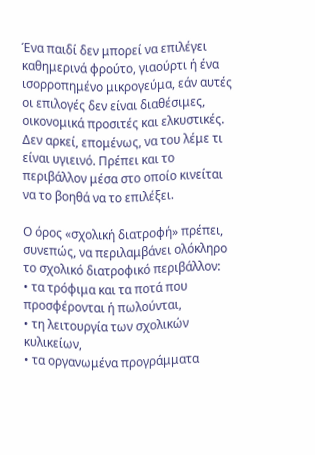Ένα παιδί δεν μπορεί να επιλέγει καθημερινά φρούτο, γιαούρτι ή ένα ισορροπημένο μικρογεύμα, εάν αυτές οι επιλογές δεν είναι διαθέσιμες, οικονομικά προσιτές και ελκυστικές. Δεν αρκεί, επομένως, να του λέμε τι είναι υγιεινό. Πρέπει και το περιβάλλον μέσα στο οποίο κινείται να το βοηθά να το επιλέξει.

Ο όρος «σχολική διατροφή» πρέπει, συνεπώς, να περιλαμβάνει ολόκληρο το σχολικό διατροφικό περιβάλλον:
• τα τρόφιμα και τα ποτά που προσφέρονται ή πωλούνται,
• τη λειτουργία των σχολικών κυλικείων,
• τα οργανωμένα προγράμματα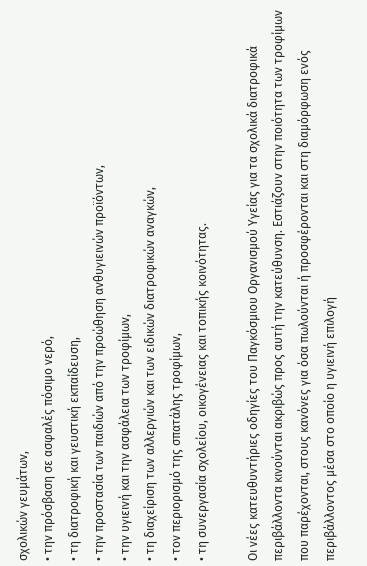σχολικών γευμάτων,
• την πρόσβαση σε ασφαλές πόσιμο νερό,
• τη διατροφική και γευστική εκπαίδευση,
• την προστασία των παιδιών από την προώθηση ανθυγιεινών προϊόντων,
• την υγιεινή και την ασφάλεια των τροφίμων,
• τη διαχείριση των αλλεργιών και των ειδικών διατροφικών αναγκών,
• τον περιορισμό της σπατάλης τροφίμων,
• τη συνεργασία σχολείου, οικογένειας και τοπικής κοινότητας.

Οι νέες κατευθυντήριες οδηγίες του Παγκόσμιου Οργανισμού Υγείας για τα σχολικά διατροφικά περιβάλλοντα κινούνται ακριβώς προς αυτή την κατεύθυνση. Εστιάζουν στην ποιότητα των τροφίμων που παρέχονται, στους κανόνες για όσα πωλούνται ή προσφέρονται και στη διαμόρφωση ενός περιβάλλοντος μέσα στο οποίο η υγιεινή επιλογή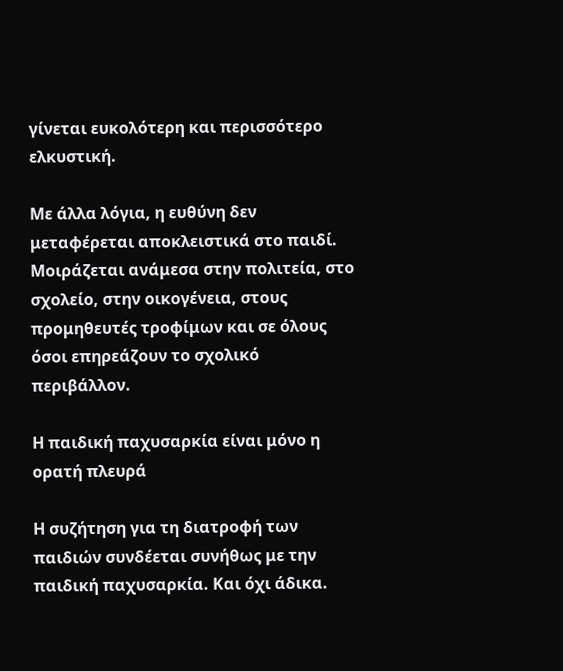γίνεται ευκολότερη και περισσότερο ελκυστική.

Με άλλα λόγια, η ευθύνη δεν μεταφέρεται αποκλειστικά στο παιδί. Μοιράζεται ανάμεσα στην πολιτεία, στο σχολείο, στην οικογένεια, στους προμηθευτές τροφίμων και σε όλους όσοι επηρεάζουν το σχολικό περιβάλλον.

Η παιδική παχυσαρκία είναι μόνο η ορατή πλευρά

Η συζήτηση για τη διατροφή των παιδιών συνδέεται συνήθως με την παιδική παχυσαρκία. Και όχι άδικα.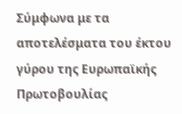Σύμφωνα με τα αποτελέσματα του έκτου γύρου της Ευρωπαϊκής Πρωτοβουλίας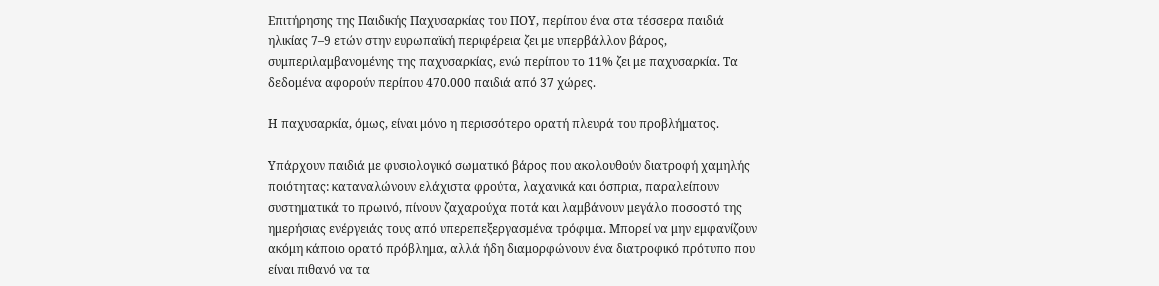Επιτήρησης της Παιδικής Παχυσαρκίας του ΠΟΥ, περίπου ένα στα τέσσερα παιδιά ηλικίας 7–9 ετών στην ευρωπαϊκή περιφέρεια ζει με υπερβάλλον βάρος, συμπεριλαμβανομένης της παχυσαρκίας, ενώ περίπου το 11% ζει με παχυσαρκία. Τα δεδομένα αφορούν περίπου 470.000 παιδιά από 37 χώρες.

Η παχυσαρκία, όμως, είναι μόνο η περισσότερο ορατή πλευρά του προβλήματος.

Υπάρχουν παιδιά με φυσιολογικό σωματικό βάρος που ακολουθούν διατροφή χαμηλής ποιότητας: καταναλώνουν ελάχιστα φρούτα, λαχανικά και όσπρια, παραλείπουν συστηματικά το πρωινό, πίνουν ζαχαρούχα ποτά και λαμβάνουν μεγάλο ποσοστό της ημερήσιας ενέργειάς τους από υπερεπεξεργασμένα τρόφιμα. Μπορεί να μην εμφανίζουν ακόμη κάποιο ορατό πρόβλημα, αλλά ήδη διαμορφώνουν ένα διατροφικό πρότυπο που είναι πιθανό να τα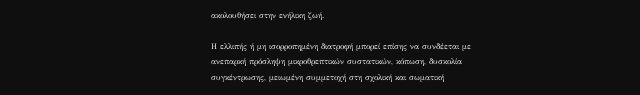ακολουθήσει στην ενήλικη ζωή.

Η ελλιπής ή μη ισορροπημένη διατροφή μπορεί επίσης να συνδέεται με ανεπαρκή πρόσληψη μικροθρεπτικών συστατικών, κόπωση, δυσκολία συγκέντρωσης, μειωμένη συμμετοχή στη σχολική και σωματική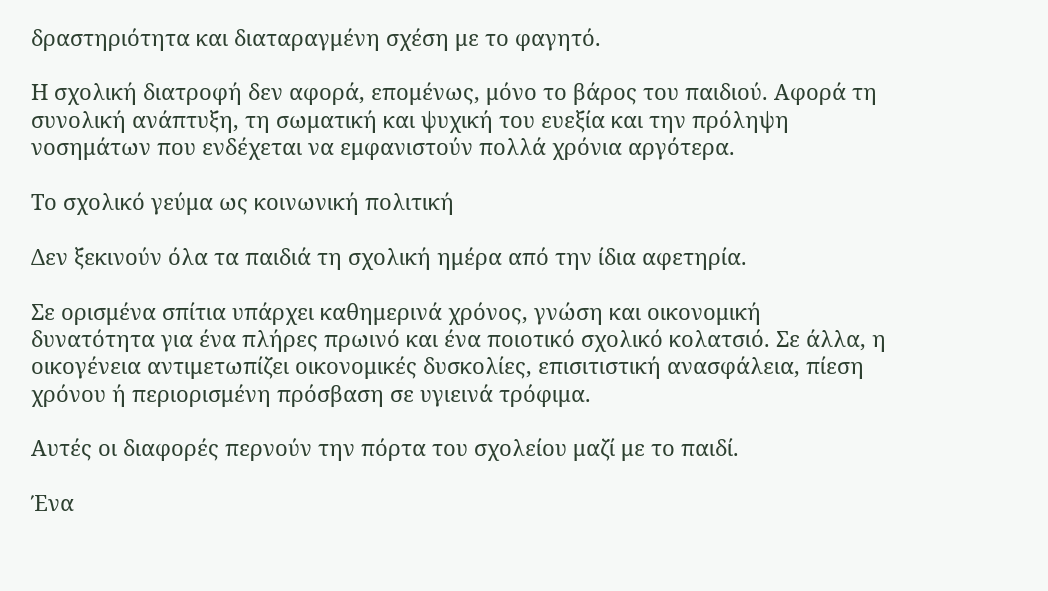δραστηριότητα και διαταραγμένη σχέση με το φαγητό.

Η σχολική διατροφή δεν αφορά, επομένως, μόνο το βάρος του παιδιού. Αφορά τη συνολική ανάπτυξη, τη σωματική και ψυχική του ευεξία και την πρόληψη νοσημάτων που ενδέχεται να εμφανιστούν πολλά χρόνια αργότερα.

Το σχολικό γεύμα ως κοινωνική πολιτική

Δεν ξεκινούν όλα τα παιδιά τη σχολική ημέρα από την ίδια αφετηρία.

Σε ορισμένα σπίτια υπάρχει καθημερινά χρόνος, γνώση και οικονομική δυνατότητα για ένα πλήρες πρωινό και ένα ποιοτικό σχολικό κολατσιό. Σε άλλα, η οικογένεια αντιμετωπίζει οικονομικές δυσκολίες, επισιτιστική ανασφάλεια, πίεση χρόνου ή περιορισμένη πρόσβαση σε υγιεινά τρόφιμα.

Αυτές οι διαφορές περνούν την πόρτα του σχολείου μαζί με το παιδί.

Ένα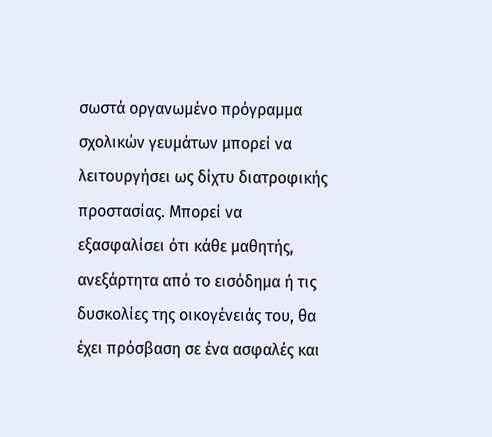σωστά οργανωμένο πρόγραμμα σχολικών γευμάτων μπορεί να λειτουργήσει ως δίχτυ διατροφικής προστασίας. Μπορεί να εξασφαλίσει ότι κάθε μαθητής, ανεξάρτητα από το εισόδημα ή τις δυσκολίες της οικογένειάς του, θα έχει πρόσβαση σε ένα ασφαλές και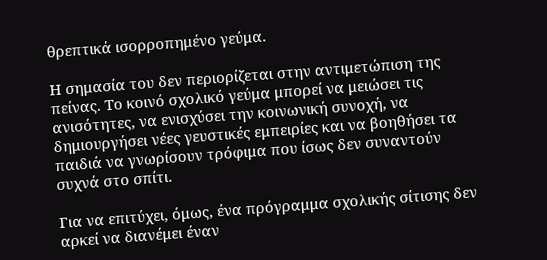θρεπτικά ισορροπημένο γεύμα.

Η σημασία του δεν περιορίζεται στην αντιμετώπιση της πείνας. Το κοινό σχολικό γεύμα μπορεί να μειώσει τις ανισότητες, να ενισχύσει την κοινωνική συνοχή, να δημιουργήσει νέες γευστικές εμπειρίες και να βοηθήσει τα παιδιά να γνωρίσουν τρόφιμα που ίσως δεν συναντούν συχνά στο σπίτι.

Για να επιτύχει, όμως, ένα πρόγραμμα σχολικής σίτισης δεν αρκεί να διανέμει έναν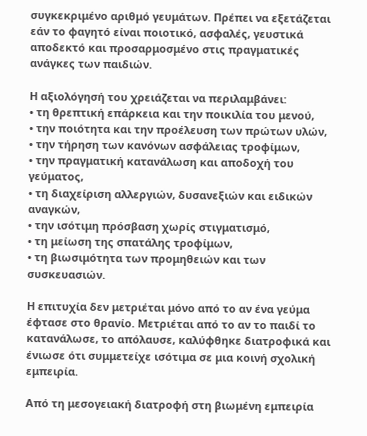συγκεκριμένο αριθμό γευμάτων. Πρέπει να εξετάζεται εάν το φαγητό είναι ποιοτικό, ασφαλές, γευστικά αποδεκτό και προσαρμοσμένο στις πραγματικές ανάγκες των παιδιών.

Η αξιολόγησή του χρειάζεται να περιλαμβάνει:
• τη θρεπτική επάρκεια και την ποικιλία του μενού,
• την ποιότητα και την προέλευση των πρώτων υλών,
• την τήρηση των κανόνων ασφάλειας τροφίμων,
• την πραγματική κατανάλωση και αποδοχή του γεύματος,
• τη διαχείριση αλλεργιών, δυσανεξιών και ειδικών αναγκών,
• την ισότιμη πρόσβαση χωρίς στιγματισμό,
• τη μείωση της σπατάλης τροφίμων,
• τη βιωσιμότητα των προμηθειών και των συσκευασιών.

Η επιτυχία δεν μετριέται μόνο από το αν ένα γεύμα έφτασε στο θρανίο. Μετριέται από το αν το παιδί το κατανάλωσε, το απόλαυσε, καλύφθηκε διατροφικά και ένιωσε ότι συμμετείχε ισότιμα σε μια κοινή σχολική εμπειρία.

Από τη μεσογειακή διατροφή στη βιωμένη εμπειρία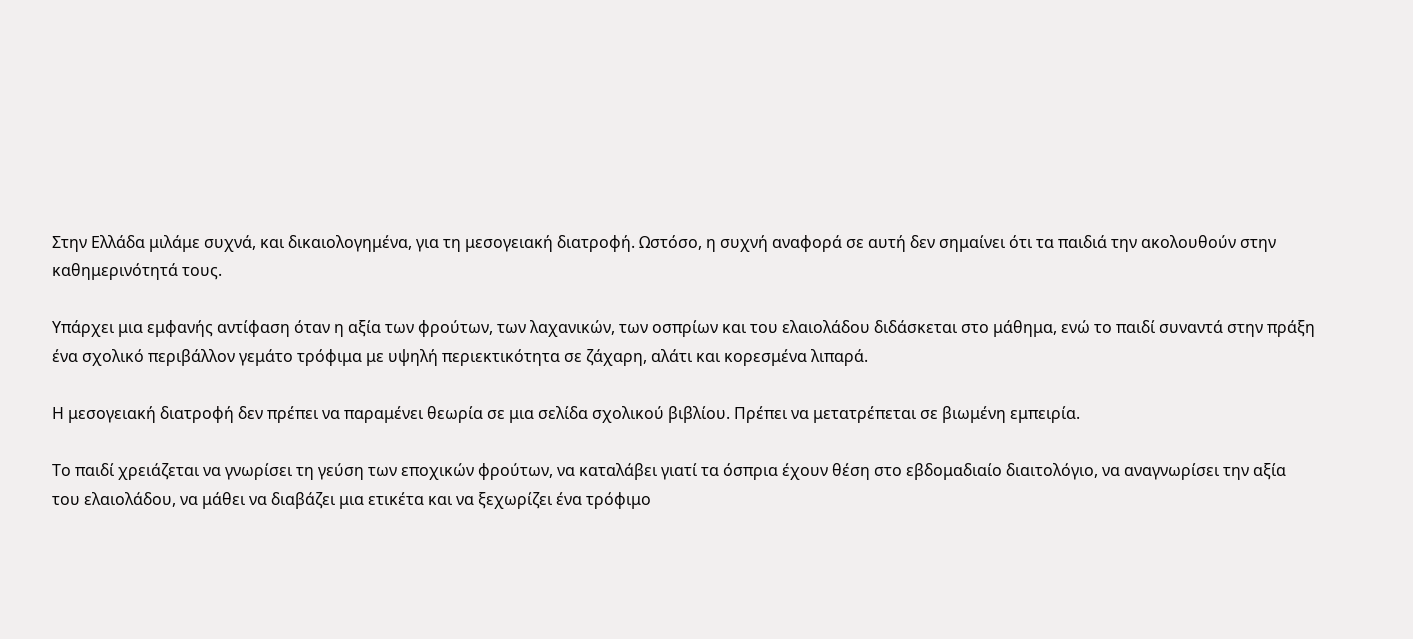Στην Ελλάδα μιλάμε συχνά, και δικαιολογημένα, για τη μεσογειακή διατροφή. Ωστόσο, η συχνή αναφορά σε αυτή δεν σημαίνει ότι τα παιδιά την ακολουθούν στην καθημερινότητά τους.

Υπάρχει μια εμφανής αντίφαση όταν η αξία των φρούτων, των λαχανικών, των οσπρίων και του ελαιολάδου διδάσκεται στο μάθημα, ενώ το παιδί συναντά στην πράξη ένα σχολικό περιβάλλον γεμάτο τρόφιμα με υψηλή περιεκτικότητα σε ζάχαρη, αλάτι και κορεσμένα λιπαρά.

Η μεσογειακή διατροφή δεν πρέπει να παραμένει θεωρία σε μια σελίδα σχολικού βιβλίου. Πρέπει να μετατρέπεται σε βιωμένη εμπειρία.

Το παιδί χρειάζεται να γνωρίσει τη γεύση των εποχικών φρούτων, να καταλάβει γιατί τα όσπρια έχουν θέση στο εβδομαδιαίο διαιτολόγιο, να αναγνωρίσει την αξία του ελαιολάδου, να μάθει να διαβάζει μια ετικέτα και να ξεχωρίζει ένα τρόφιμο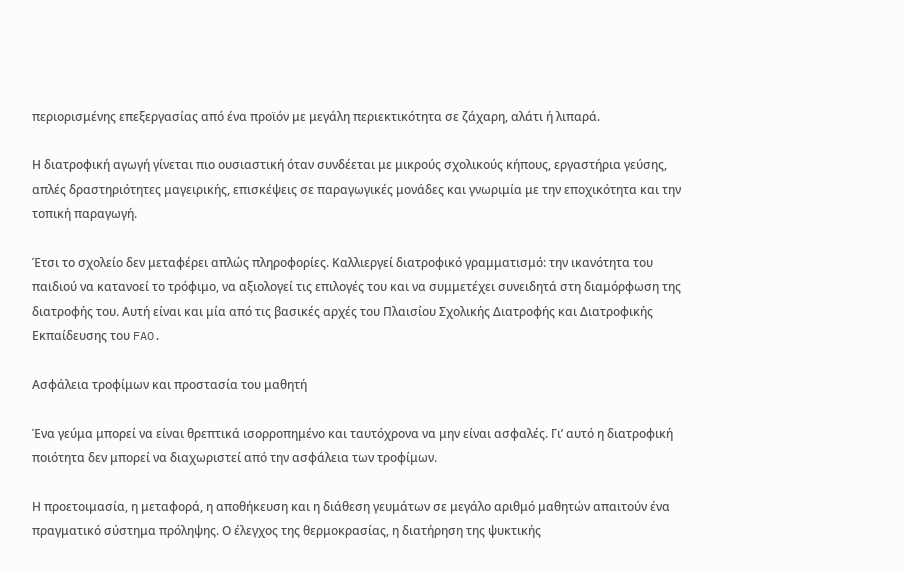περιορισμένης επεξεργασίας από ένα προϊόν με μεγάλη περιεκτικότητα σε ζάχαρη, αλάτι ή λιπαρά.

Η διατροφική αγωγή γίνεται πιο ουσιαστική όταν συνδέεται με μικρούς σχολικούς κήπους, εργαστήρια γεύσης, απλές δραστηριότητες μαγειρικής, επισκέψεις σε παραγωγικές μονάδες και γνωριμία με την εποχικότητα και την τοπική παραγωγή.

Έτσι το σχολείο δεν μεταφέρει απλώς πληροφορίες. Καλλιεργεί διατροφικό γραμματισμό: την ικανότητα του παιδιού να κατανοεί το τρόφιμο, να αξιολογεί τις επιλογές του και να συμμετέχει συνειδητά στη διαμόρφωση της διατροφής του. Αυτή είναι και μία από τις βασικές αρχές του Πλαισίου Σχολικής Διατροφής και Διατροφικής Εκπαίδευσης του FAO.

Ασφάλεια τροφίμων και προστασία του μαθητή

Ένα γεύμα μπορεί να είναι θρεπτικά ισορροπημένο και ταυτόχρονα να μην είναι ασφαλές. Γι’ αυτό η διατροφική ποιότητα δεν μπορεί να διαχωριστεί από την ασφάλεια των τροφίμων.

Η προετοιμασία, η μεταφορά, η αποθήκευση και η διάθεση γευμάτων σε μεγάλο αριθμό μαθητών απαιτούν ένα πραγματικό σύστημα πρόληψης. Ο έλεγχος της θερμοκρασίας, η διατήρηση της ψυκτικής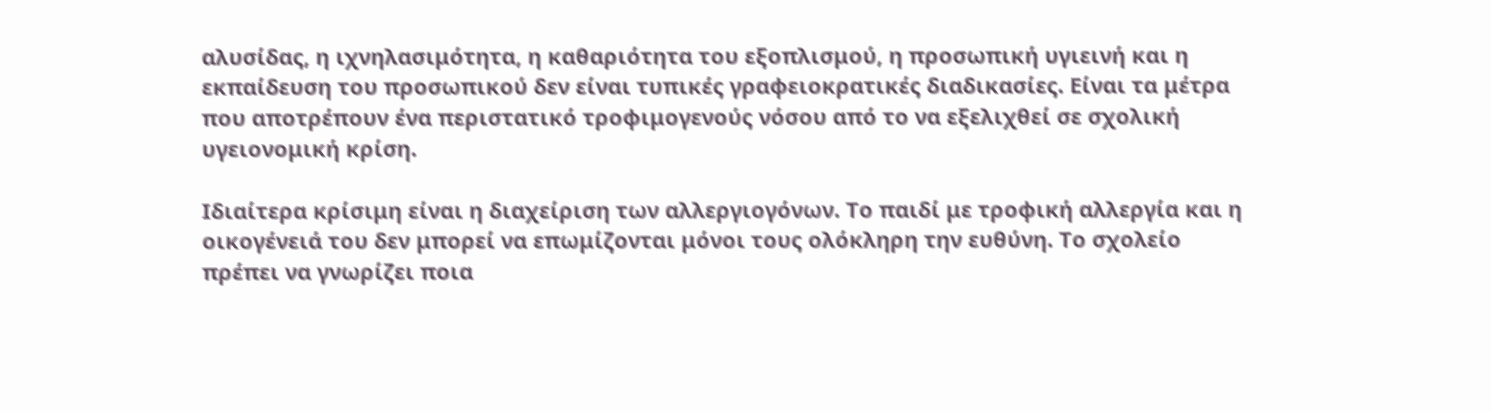αλυσίδας, η ιχνηλασιμότητα, η καθαριότητα του εξοπλισμού, η προσωπική υγιεινή και η εκπαίδευση του προσωπικού δεν είναι τυπικές γραφειοκρατικές διαδικασίες. Είναι τα μέτρα που αποτρέπουν ένα περιστατικό τροφιμογενούς νόσου από το να εξελιχθεί σε σχολική υγειονομική κρίση.

Ιδιαίτερα κρίσιμη είναι η διαχείριση των αλλεργιογόνων. Το παιδί με τροφική αλλεργία και η οικογένειά του δεν μπορεί να επωμίζονται μόνοι τους ολόκληρη την ευθύνη. Το σχολείο πρέπει να γνωρίζει ποια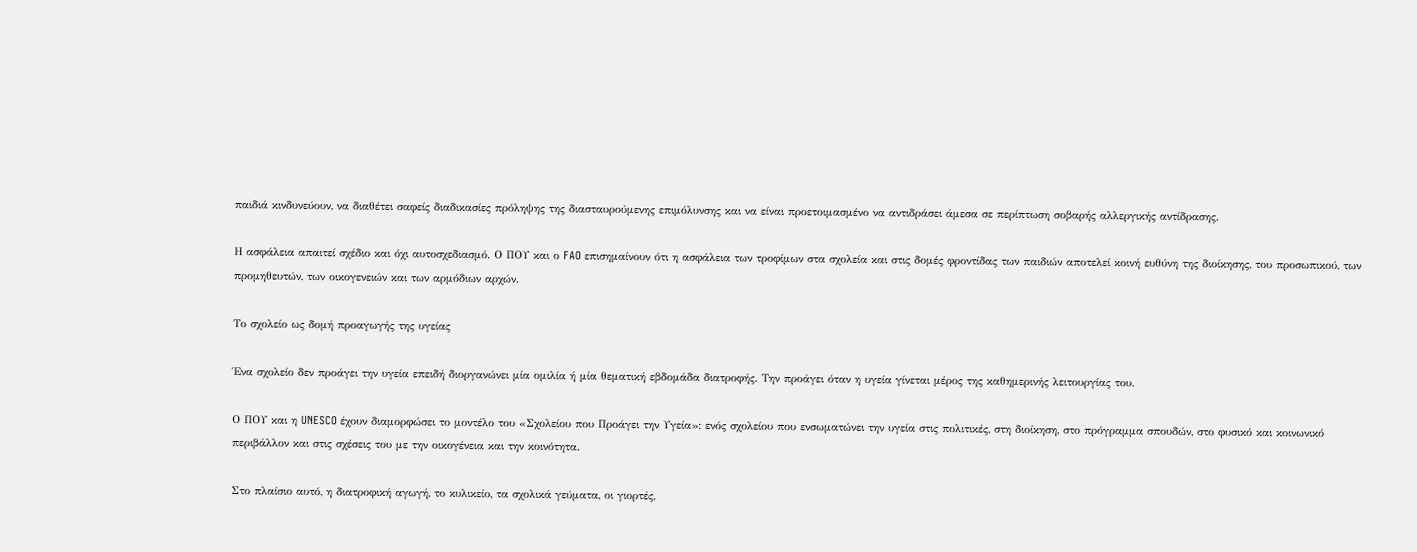παιδιά κινδυνεύουν, να διαθέτει σαφείς διαδικασίες πρόληψης της διασταυρούμενης επιμόλυνσης και να είναι προετοιμασμένο να αντιδράσει άμεσα σε περίπτωση σοβαρής αλλεργικής αντίδρασης.

Η ασφάλεια απαιτεί σχέδιο και όχι αυτοσχεδιασμό. Ο ΠΟΥ και ο FAO επισημαίνουν ότι η ασφάλεια των τροφίμων στα σχολεία και στις δομές φροντίδας των παιδιών αποτελεί κοινή ευθύνη της διοίκησης, του προσωπικού, των προμηθευτών, των οικογενειών και των αρμόδιων αρχών.

Το σχολείο ως δομή προαγωγής της υγείας

Ένα σχολείο δεν προάγει την υγεία επειδή διοργανώνει μία ομιλία ή μία θεματική εβδομάδα διατροφής. Την προάγει όταν η υγεία γίνεται μέρος της καθημερινής λειτουργίας του.

Ο ΠΟΥ και η UNESCO έχουν διαμορφώσει το μοντέλο του «Σχολείου που Προάγει την Υγεία»: ενός σχολείου που ενσωματώνει την υγεία στις πολιτικές, στη διοίκηση, στο πρόγραμμα σπουδών, στο φυσικό και κοινωνικό περιβάλλον και στις σχέσεις του με την οικογένεια και την κοινότητα.

Στο πλαίσιο αυτό, η διατροφική αγωγή, το κυλικείο, τα σχολικά γεύματα, οι γιορτές,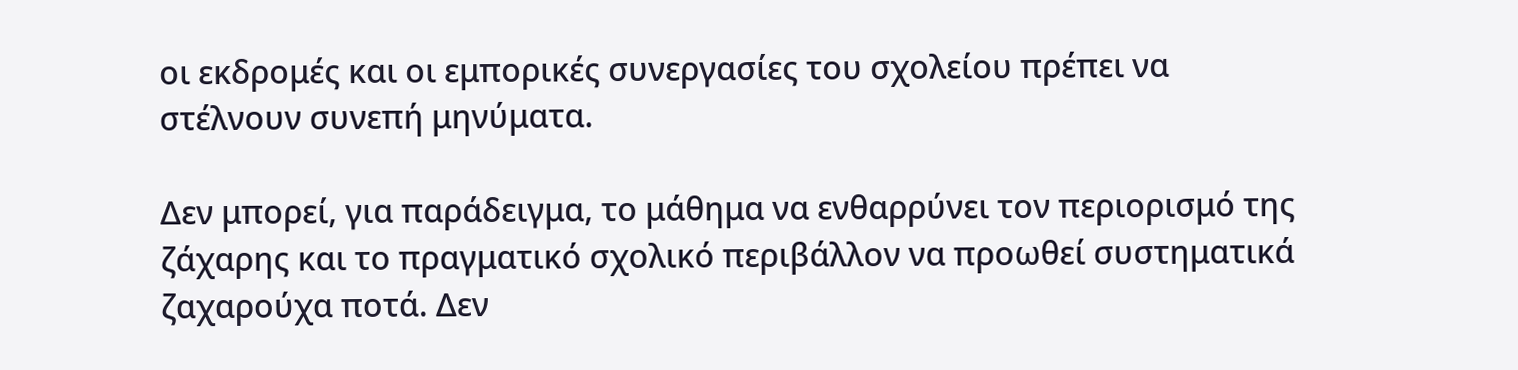οι εκδρομές και οι εμπορικές συνεργασίες του σχολείου πρέπει να στέλνουν συνεπή μηνύματα.

Δεν μπορεί, για παράδειγμα, το μάθημα να ενθαρρύνει τον περιορισμό της ζάχαρης και το πραγματικό σχολικό περιβάλλον να προωθεί συστηματικά ζαχαρούχα ποτά. Δεν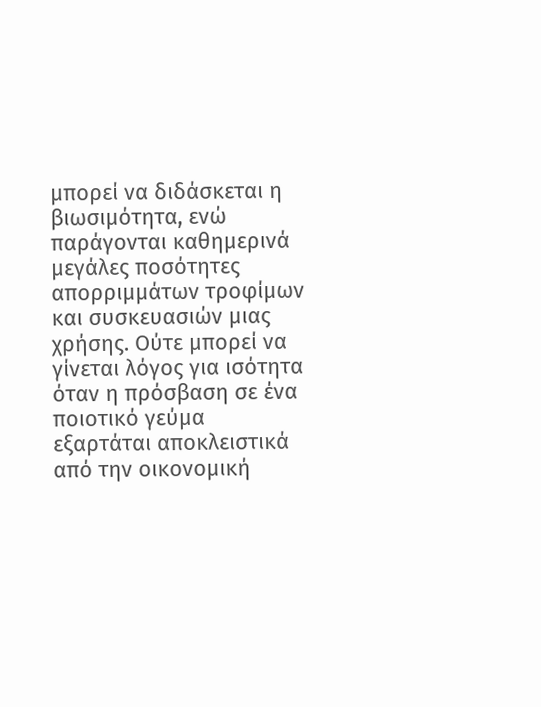μπορεί να διδάσκεται η βιωσιμότητα, ενώ παράγονται καθημερινά μεγάλες ποσότητες απορριμμάτων τροφίμων και συσκευασιών μιας χρήσης. Ούτε μπορεί να γίνεται λόγος για ισότητα όταν η πρόσβαση σε ένα ποιοτικό γεύμα εξαρτάται αποκλειστικά από την οικονομική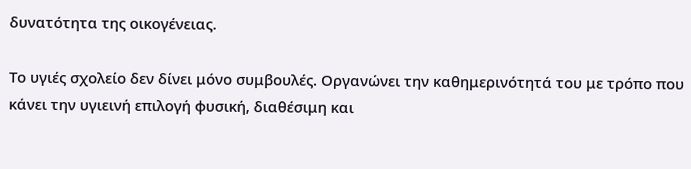δυνατότητα της οικογένειας.

Το υγιές σχολείο δεν δίνει μόνο συμβουλές. Οργανώνει την καθημερινότητά του με τρόπο που κάνει την υγιεινή επιλογή φυσική, διαθέσιμη και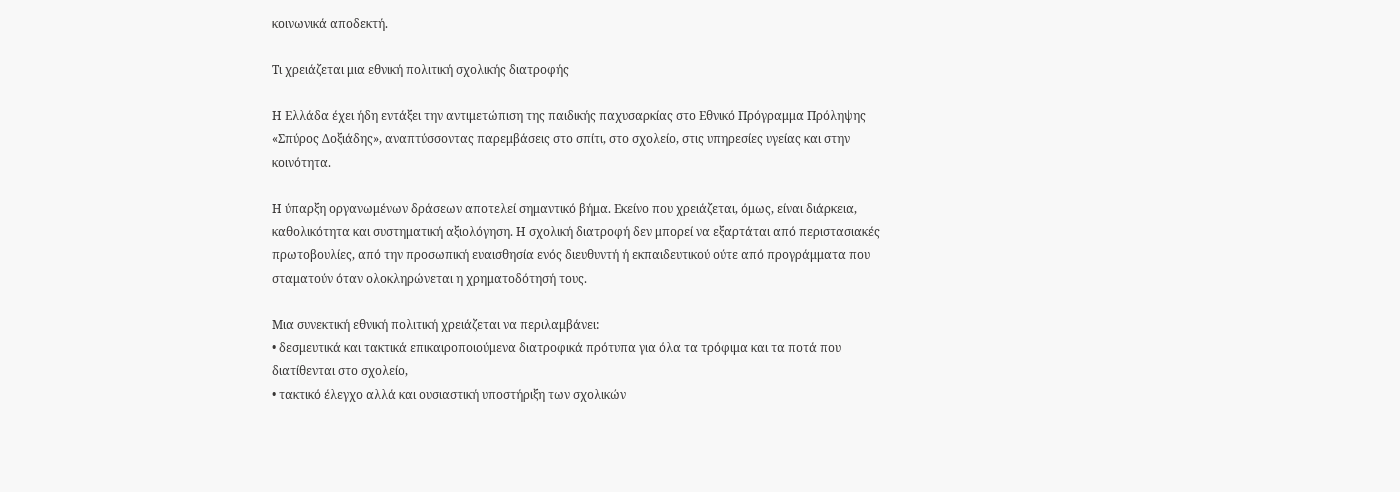κοινωνικά αποδεκτή.

Τι χρειάζεται μια εθνική πολιτική σχολικής διατροφής

Η Ελλάδα έχει ήδη εντάξει την αντιμετώπιση της παιδικής παχυσαρκίας στο Εθνικό Πρόγραμμα Πρόληψης «Σπύρος Δοξιάδης», αναπτύσσοντας παρεμβάσεις στο σπίτι, στο σχολείο, στις υπηρεσίες υγείας και στην κοινότητα.

Η ύπαρξη οργανωμένων δράσεων αποτελεί σημαντικό βήμα. Εκείνο που χρειάζεται, όμως, είναι διάρκεια, καθολικότητα και συστηματική αξιολόγηση. Η σχολική διατροφή δεν μπορεί να εξαρτάται από περιστασιακές πρωτοβουλίες, από την προσωπική ευαισθησία ενός διευθυντή ή εκπαιδευτικού ούτε από προγράμματα που σταματούν όταν ολοκληρώνεται η χρηματοδότησή τους.

Μια συνεκτική εθνική πολιτική χρειάζεται να περιλαμβάνει:
• δεσμευτικά και τακτικά επικαιροποιούμενα διατροφικά πρότυπα για όλα τα τρόφιμα και τα ποτά που διατίθενται στο σχολείο,
• τακτικό έλεγχο αλλά και ουσιαστική υποστήριξη των σχολικών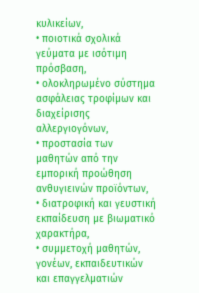κυλικείων,
• ποιοτικά σχολικά γεύματα με ισότιμη πρόσβαση,
• ολοκληρωμένο σύστημα ασφάλειας τροφίμων και διαχείρισης αλλεργιογόνων,
• προστασία των μαθητών από την εμπορική προώθηση ανθυγιεινών προϊόντων,
• διατροφική και γευστική εκπαίδευση με βιωματικό χαρακτήρα,
• συμμετοχή μαθητών, γονέων, εκπαιδευτικών και επαγγελματιών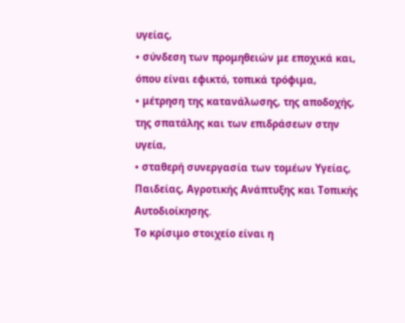υγείας,
• σύνδεση των προμηθειών με εποχικά και, όπου είναι εφικτό, τοπικά τρόφιμα,
• μέτρηση της κατανάλωσης, της αποδοχής, της σπατάλης και των επιδράσεων στην υγεία,
• σταθερή συνεργασία των τομέων Υγείας, Παιδείας, Αγροτικής Ανάπτυξης και Τοπικής Αυτοδιοίκησης.
Το κρίσιμο στοιχείο είναι η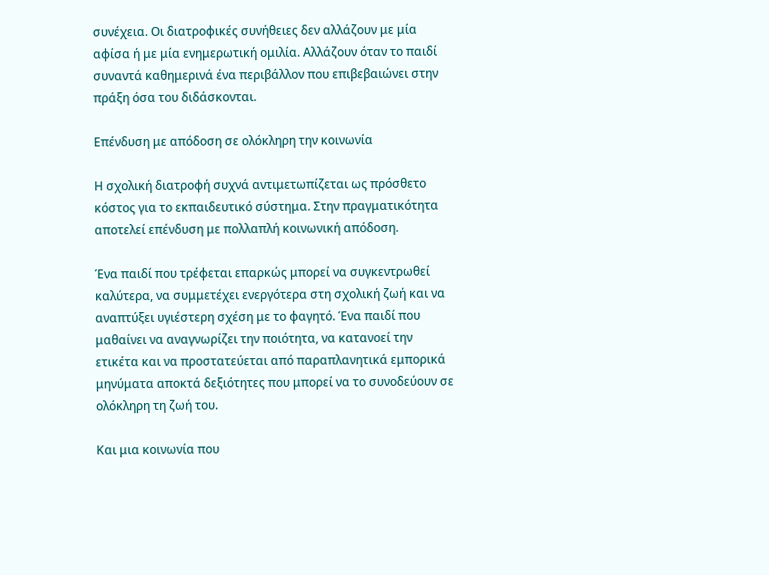συνέχεια. Οι διατροφικές συνήθειες δεν αλλάζουν με μία αφίσα ή με μία ενημερωτική ομιλία. Αλλάζουν όταν το παιδί συναντά καθημερινά ένα περιβάλλον που επιβεβαιώνει στην πράξη όσα του διδάσκονται.

Επένδυση με απόδοση σε ολόκληρη την κοινωνία

Η σχολική διατροφή συχνά αντιμετωπίζεται ως πρόσθετο κόστος για το εκπαιδευτικό σύστημα. Στην πραγματικότητα αποτελεί επένδυση με πολλαπλή κοινωνική απόδοση.

Ένα παιδί που τρέφεται επαρκώς μπορεί να συγκεντρωθεί καλύτερα, να συμμετέχει ενεργότερα στη σχολική ζωή και να αναπτύξει υγιέστερη σχέση με το φαγητό. Ένα παιδί που μαθαίνει να αναγνωρίζει την ποιότητα, να κατανοεί την ετικέτα και να προστατεύεται από παραπλανητικά εμπορικά μηνύματα αποκτά δεξιότητες που μπορεί να το συνοδεύουν σε ολόκληρη τη ζωή του.

Και μια κοινωνία που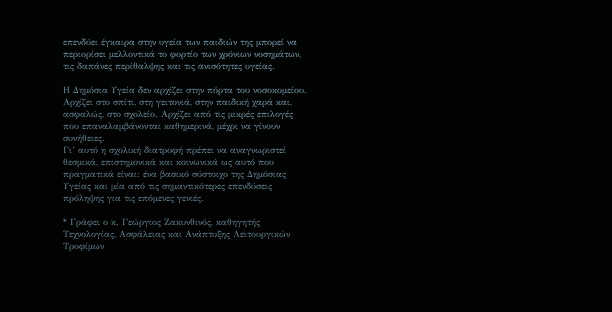επενδύει έγκαιρα στην υγεία των παιδιών της μπορεί να περιορίσει μελλοντικά το φορτίο των χρόνιων νοσημάτων, τις δαπάνες περίθαλψης και τις ανισότητες υγείας.

Η Δημόσια Υγεία δεν αρχίζει στην πόρτα του νοσοκομείου. Αρχίζει στο σπίτι, στη γειτονιά, στην παιδική χαρά και, ασφαλώς, στο σχολείο. Αρχίζει από τις μικρές επιλογές που επαναλαμβάνονται καθημερινά, μέχρι να γίνουν συνήθειες.
Γι’ αυτό η σχολική διατροφή πρέπει να αναγνωριστεί θεσμικά, επιστημονικά και κοινωνικά ως αυτό που πραγματικά είναι: ένα βασικό σύστοιχο της Δημόσιας Υγείας και μία από τις σημαντικότερες επενδύσεις πρόληψης για τις επόμενες γενιές.

* Γράφει ο κ. Γεώργιος Ζακυνθινός, καθηγητής Τεχνολογίας, Ασφάλειας και Ανάπτυξης Λειτουργικών Τροφίμων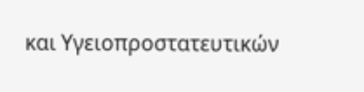και Υγειοπροστατευτικών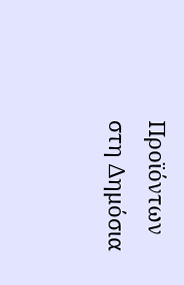Προϊόντων στη Δημόσια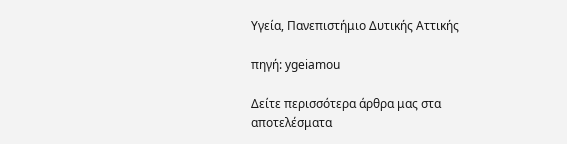Υγεία, Πανεπιστήμιο Δυτικής Αττικής

πηγή: ygeiamou

Δείτε περισσότερα άρθρα μας στα αποτελέσματα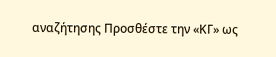αναζήτησης Προσθέστε την «ΚΓ» ως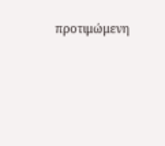προτιμώμενη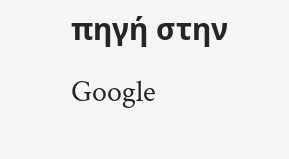πηγή στην Google